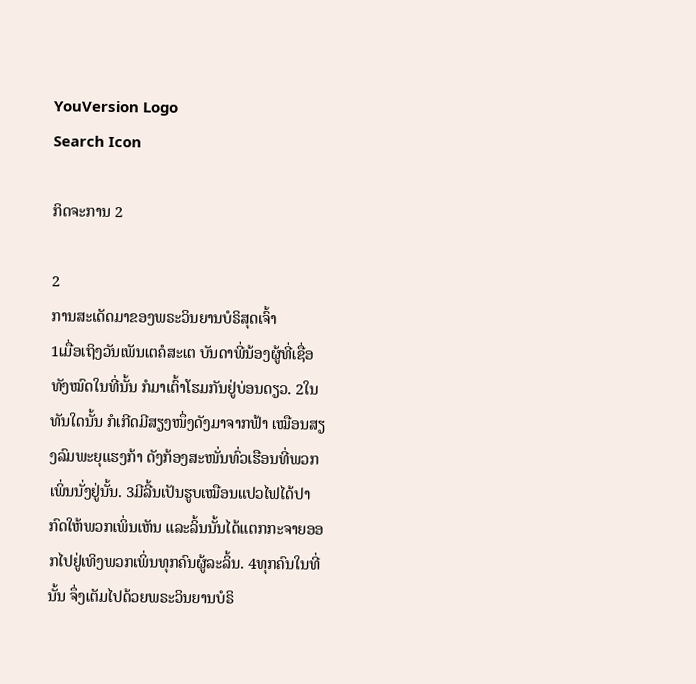YouVersion Logo
Search Icon

ກິດຈະການ 2

2
ການສະເດັດມາຂອງພຣະວິນຍານບໍຣິສຸດເຈົ້າ
1ເມື່ອເຖິງວັນເພັນເຕຄໍສະເຕ ບັນດາພີ່ນ້ອງຜູ້ທີ່ເຊື່ອທັງໝົດໃນທີ່ນັ້ນ ກໍມາເຕົ້າໂຮມກັນຢູ່ບ່ອນດຽວ. 2ໃນທັນໃດນັ້ນ ກໍເກີດມີສຽງໜຶ່ງດັງມາຈາກຟ້າ ເໝືອນສຽງລົມພະຍຸແຮງກ້າ ດັງກ້ອງສະໜັ່ນທົ່ວເຮືອນທີ່ພວກເພິ່ນນັ່ງຢູ່ນັ້ນ. 3ມີລີ້ນເປັນຮູບເໝືອນແປວໄຟໄດ້ປາກົດໃຫ້ພວກເພິ່ນເຫັນ ແລະລິ້ນນັ້ນໄດ້ແຕກກະຈາຍອອກໄປຢູ່ເທິງພວກເພິ່ນທຸກຄົນຜູ້ລະລິ້ນ. 4ທຸກຄົນໃນທີ່ນັ້ນ ຈຶ່ງເຕັມໄປດ້ວຍພຣະວິນຍານບໍຣິ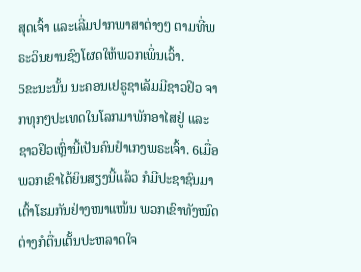ສຸດເຈົ້າ ແລະເລີ່ມປາກພາສາຕ່າງໆ ຕາມທີ່ພຣະວິນຍານຊົງໂຜດໃຫ້ພວກເພິ່ນເວົ້າ.
5ຂະນະນັ້ນ ນະຄອນເຢຣູຊາເລັມມີຊາວຢິວ ຈາກທຸກໆປະເທດໃນໂລກມາພັກອາໄສຢູ່ ແລະຊາວຢິວເຫຼົ່ານີ້ເປັນຄົນຢຳເກງພຣະເຈົ້າ. 6ເມື່ອພວກເຂົາໄດ້ຍິນສຽງນີ້ແລ້ວ ກໍມີປະຊາຊົນມາເຕົ້າໂຮມກັນຢ່າງໜາແໜ້ນ ພວກເຂົາທັງໝົດຕ່າງກໍຕື່ນເຕັ້ນປະຫລາດໃຈ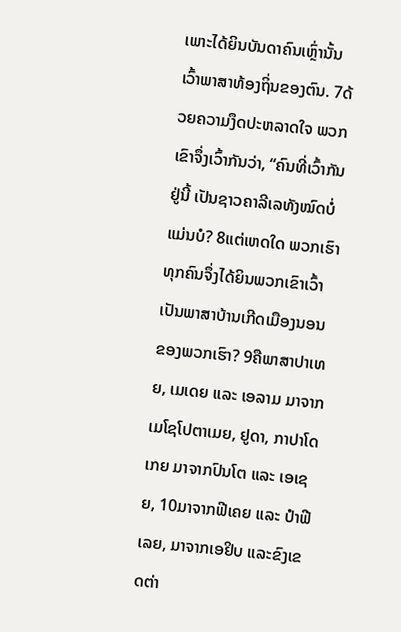ເພາະໄດ້ຍິນບັນດາຄົນເຫຼົ່ານັ້ນ ເວົ້າພາສາທ້ອງຖິ່ນຂອງຕົນ. 7ດ້ວຍຄວາມງຶດປະຫລາດໃຈ ພວກເຂົາຈຶ່ງເວົ້າກັນວ່າ, “ຄົນທີ່ເວົ້າກັນຢູ່ນີ້ ເປັນຊາວຄາລີເລທັງໝົດບໍ່ແມ່ນບໍ? 8ແຕ່ເຫດໃດ ພວກເຮົາທຸກຄົນຈຶ່ງໄດ້ຍິນພວກເຂົາເວົ້າເປັນພາສາບ້ານເກີດເມືອງນອນຂອງພວກເຮົາ? 9ຄືພາສາປາເທຍ, ເມເດຍ ແລະ ເອລາມ ມາຈາກເມໂຊໂປຕາເມຍ, ຢູດາ, ກາປາໂດເກຍ ມາຈາກປົນໂຕ ແລະ ເອເຊຍ, 10ມາຈາກຟີເຄຍ ແລະ ປຳຟີເລຍ, ມາຈາກເອຢິບ ແລະຂົງເຂດຕ່າ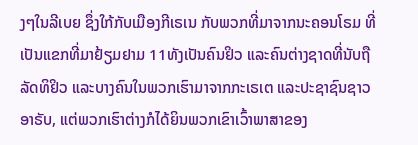ງໆໃນລີເບຍ ຊຶ່ງໃກ້ກັບເມືອງກີເຣເນ ກັບພວກທີ່ມາຈາກນະຄອນໂຣມ ທີ່ເປັນແຂກທີ່ມາຢ້ຽມຢາມ 11ທັງເປັນຄົນຢິວ ແລະຄົນຕ່າງຊາດທີ່ນັບຖືລັດທິຢິວ ແລະບາງຄົນໃນພວກເຮົາມາຈາກກະເຣເຕ ແລະປະຊາຊົນຊາວອາຣັບ, ແຕ່ພວກເຮົາຕ່າງກໍໄດ້ຍິນພວກເຂົາເວົ້າພາສາຂອງ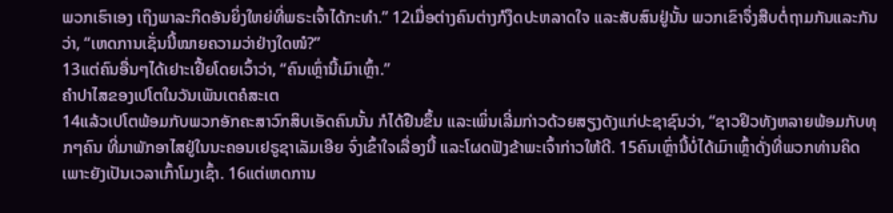ພວກເຮົາເອງ ເຖິງພາລະກິດອັນຍິ່ງໃຫຍ່ທີ່ພຣະເຈົ້າໄດ້ກະທຳ.” 12ເມື່ອຕ່າງຄົນຕ່າງກໍງຶດປະຫລາດໃຈ ແລະສັບສົນຢູ່ນັ້ນ ພວກເຂົາຈຶ່ງສືບຕໍ່ຖາມກັນແລະກັນວ່າ, “ເຫດການເຊັ່ນນີ້ໝາຍຄວາມວ່າຢ່າງໃດໜໍ?”
13ແຕ່ຄົນອື່ນໆໄດ້ເຢາະເຢີ້ຍໂດຍເວົ້າວ່າ, “ຄົນເຫຼົ່ານີ້ເມົາເຫຼົ້າ.”
ຄຳປາໄສຂອງເປໂຕໃນວັນເພັນເຕຄໍສະເຕ
14ແລ້ວເປໂຕພ້ອມກັບພວກອັກຄະສາວົກສິບເອັດຄົນນັ້ນ ກໍໄດ້ຢືນຂຶ້ນ ແລະເພິ່ນເລີ່ມກ່າວດ້ວຍສຽງດັງແກ່ປະຊາຊົນວ່າ, “ຊາວຢິວທັງຫລາຍພ້ອມກັບທຸກໆຄົນ ທີ່ມາພັກອາໄສຢູ່ໃນນະຄອນເຢຣູຊາເລັມເອີຍ ຈົ່ງເຂົ້າໃຈເລື່ອງນີ້ ແລະໂຜດຟັງຂ້າພະເຈົ້າກ່າວໃຫ້ດີ. 15ຄົນເຫຼົ່ານີ້ບໍ່ໄດ້ເມົາເຫຼົ້າດັ່ງທີ່ພວກທ່ານຄິດ ເພາະຍັງເປັນເວລາເກົ້າໂມງເຊົ້າ. 16ແຕ່ເຫດການ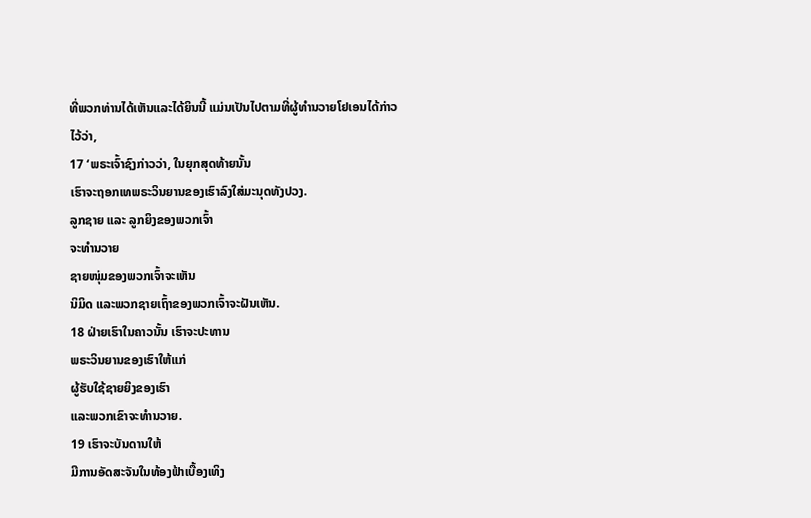ທີ່ພວກທ່ານໄດ້ເຫັນແລະໄດ້ຍິນນີ້ ແມ່ນເປັນໄປຕາມທີ່ຜູ້ທຳນວາຍໂຢເອນໄດ້ກ່າວໄວ້ວ່າ,
17 ‘ພຣະເຈົ້າຊົງກ່າວວ່າ, ໃນຍຸກສຸດທ້າຍນັ້ນ
ເຮົາຈະຖອກເທພຣະວິນຍານຂອງເຮົາລົງໃສ່ມະນຸດທັງປວງ.
ລູກຊາຍ ແລະ ລູກຍິງຂອງພວກເຈົ້າ
ຈະທຳນວາຍ
ຊາຍໜຸ່ມຂອງພວກເຈົ້າຈະເຫັນ
ນິມິດ ແລະພວກຊາຍເຖົ້າຂອງພວກເຈົ້າຈະຝັນເຫັນ.
18 ຝ່າຍເຮົາໃນຄາວນັ້ນ ເຮົາຈະປະທານ
ພຣະວິນຍານຂອງເຮົາໃຫ້ແກ່
ຜູ້ຮັບໃຊ້ຊາຍຍິງຂອງເຮົາ
ແລະພວກເຂົາຈະທຳນວາຍ.
19 ເຮົາຈະບັນດານໃຫ້
ມີການອັດສະຈັນໃນທ້ອງຟ້າເບື້ອງເທິງ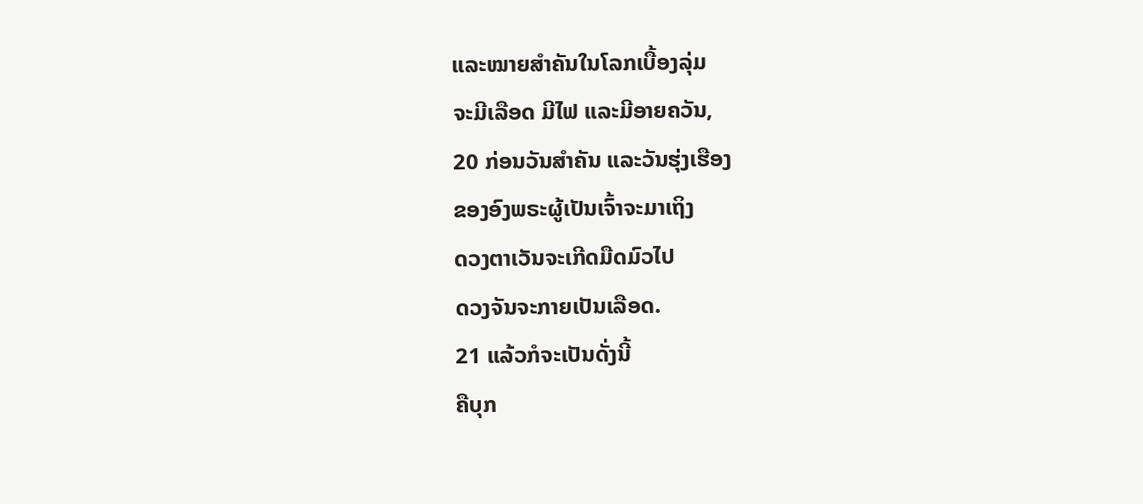ແລະໝາຍສຳຄັນໃນໂລກເບື້ອງລຸ່ມ
ຈະມີເລືອດ ມີໄຟ ແລະມີອາຍຄວັນ,
20 ກ່ອນວັນສຳຄັນ ແລະວັນຮຸ່ງເຮືອງ
ຂອງອົງພຣະຜູ້ເປັນເຈົ້າຈະມາເຖິງ
ດວງຕາເວັນຈະເກີດມືດມົວໄປ
ດວງຈັນຈະກາຍເປັນເລືອດ.
21 ແລ້ວກໍຈະເປັນດັ່ງນີ້
ຄືບຸກ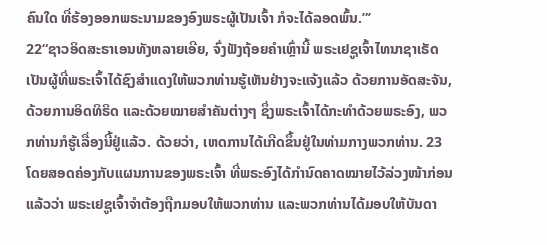ຄົນໃດ ທີ່ຮ້ອງອອກພຣະນາມຂອງອົງພຣະຜູ້ເປັນເຈົ້າ ກໍຈະໄດ້ລອດພົ້ນ.”’
22“ຊາວອິດສະຣາເອນທັງຫລາຍເອີຍ, ຈົ່ງຟັງຖ້ອຍຄຳເຫຼົ່ານີ້ ພຣະເຢຊູເຈົ້າໄທນາຊາເຣັດ ເປັນຜູ້ທີ່ພຣະເຈົ້າໄດ້ຊົງສຳແດງໃຫ້ພວກທ່ານຮູ້ເຫັນຢ່າງຈະແຈ້ງແລ້ວ ດ້ວຍການອັດສະຈັນ, ດ້ວຍການອິດທິຣິດ ແລະດ້ວຍໝາຍສຳຄັນຕ່າງໆ ຊຶ່ງພຣະເຈົ້າໄດ້ກະທຳດ້ວຍພຣະອົງ, ພວກທ່ານກໍຮູ້ເລື່ອງນີ້ຢູ່ແລ້ວ. ດ້ວຍວ່າ, ເຫດການໄດ້ເກີດຂຶ້ນຢູ່ໃນທ່າມກາງພວກທ່ານ. 23ໂດຍສອດຄ່ອງກັບແຜນການຂອງພຣະເຈົ້າ ທີ່ພຣະອົງໄດ້ກຳນົດຄາດໝາຍໄວ້ລ່ວງໜ້າກ່ອນແລ້ວວ່າ ພຣະເຢຊູເຈົ້າຈຳຕ້ອງຖືກມອບໃຫ້ພວກທ່ານ ແລະພວກທ່ານໄດ້ມອບໃຫ້ບັນດາ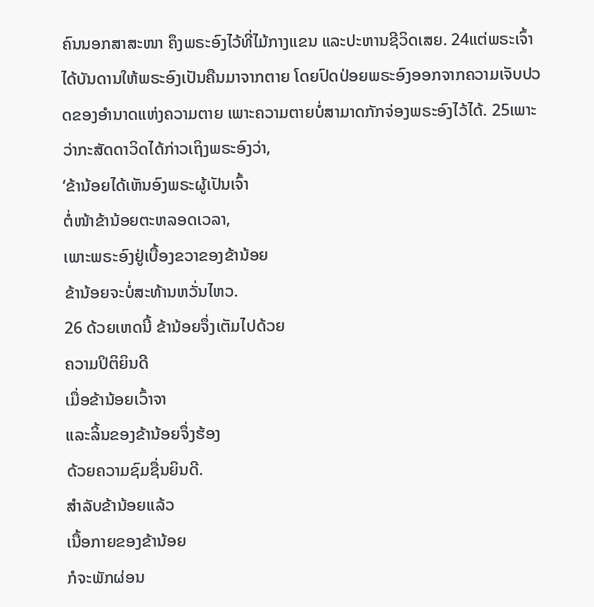ຄົນນອກສາສະໜາ ຄຶງພຣະອົງໄວ້ທີ່ໄມ້ກາງແຂນ ແລະປະຫານຊີວິດເສຍ. 24ແຕ່ພຣະເຈົ້າໄດ້ບັນດານໃຫ້ພຣະອົງເປັນຄືນມາຈາກຕາຍ ໂດຍປົດປ່ອຍພຣະອົງອອກຈາກຄວາມເຈັບປວດຂອງອຳນາດແຫ່ງຄວາມຕາຍ ເພາະຄວາມຕາຍບໍ່ສາມາດກັກຈ່ອງພຣະອົງໄວ້ໄດ້. 25ເພາະວ່າກະສັດດາວິດໄດ້ກ່າວເຖິງພຣະອົງວ່າ,
‘ຂ້ານ້ອຍໄດ້ເຫັນອົງພຣະຜູ້ເປັນເຈົ້າ
ຕໍ່ໜ້າຂ້ານ້ອຍຕະຫລອດເວລາ,
ເພາະພຣະອົງຢູ່ເບື້ອງຂວາຂອງຂ້ານ້ອຍ
ຂ້ານ້ອຍຈະບໍ່ສະທ້ານຫວັ່ນໄຫວ.
26 ດ້ວຍເຫດນີ້ ຂ້ານ້ອຍຈຶ່ງເຕັມໄປດ້ວຍ
ຄວາມປິຕິຍິນດີ
ເມື່ອຂ້ານ້ອຍເວົ້າຈາ
ແລະລິ້ນຂອງຂ້ານ້ອຍຈຶ່ງຮ້ອງ
ດ້ວຍຄວາມຊົມຊື່ນຍິນດີ.
ສຳລັບຂ້ານ້ອຍແລ້ວ
ເນື້ອກາຍຂອງຂ້ານ້ອຍ
ກໍຈະພັກຜ່ອນ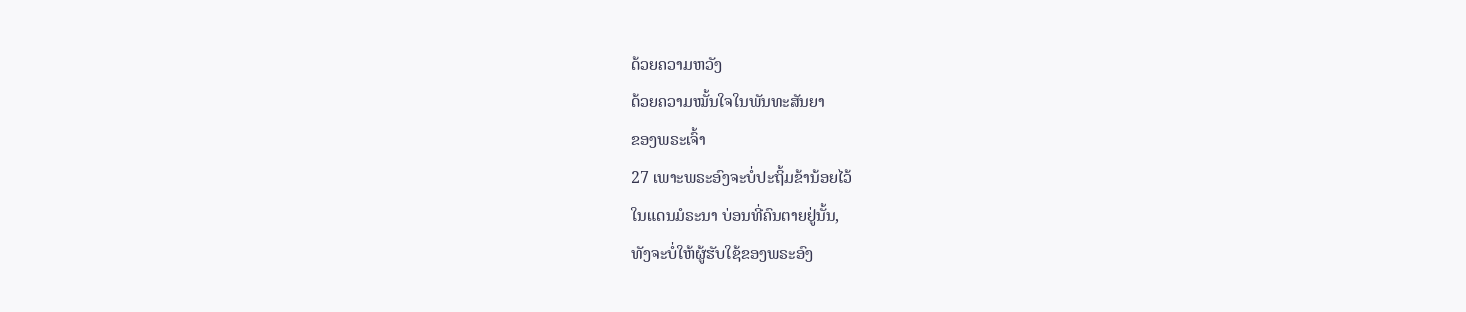ດ້ວຍຄວາມຫວັງ
ດ້ວຍຄວາມໝັ້ນໃຈໃນພັນທະສັນຍາ
ຂອງພຣະເຈົ້າ
27 ເພາະພຣະອົງຈະບໍ່ປະຖິ້ມຂ້ານ້ອຍໄວ້
ໃນແດນມໍຣະນາ ບ່ອນທີ່ຄົນຕາຍຢູ່ນັ້ນ,
ທັງຈະບໍ່ໃຫ້ຜູ້ຮັບໃຊ້ຂອງພຣະອົງ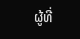ຜູ້ທີ່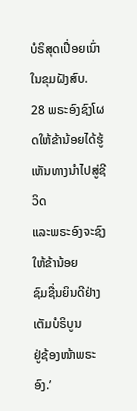ບໍຣິສຸດເປື່ອຍເນົ່າໃນຂຸມຝັງສົບ.
28 ພຣະອົງຊົງໂຜດໃຫ້ຂ້ານ້ອຍໄດ້ຮູ້
ເຫັນທາງນຳໄປສູ່ຊີວິດ
ແລະພຣະອົງຈະຊົງໃຫ້ຂ້ານ້ອຍ
ຊົມຊື່ນຍິນດີຢ່າງເຕັມບໍຣິບູນ
ຢູ່ຊ້ອງໜ້າພຣະອົງ.’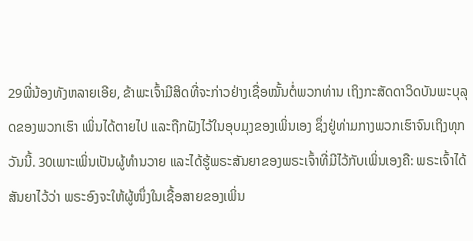29ພີ່ນ້ອງທັງຫລາຍເອີຍ, ຂ້າພະເຈົ້າມີສິດທີ່ຈະກ່າວຢ່າງເຊື່ອໝັ້ນຕໍ່ພວກທ່ານ ເຖິງກະສັດດາວິດບັນພະບຸລຸດຂອງພວກເຮົາ ເພິ່ນໄດ້ຕາຍໄປ ແລະຖືກຝັງໄວ້ໃນອຸບມຸງຂອງເພິ່ນເອງ ຊຶ່ງຢູ່ທ່າມກາງພວກເຮົາຈົນເຖິງທຸກວັນນີ້. 30ເພາະເພິ່ນເປັນຜູ້ທຳນວາຍ ແລະໄດ້ຮູ້ພຣະສັນຍາຂອງພຣະເຈົ້າທີ່ມີໄວ້ກັບເພິ່ນເອງຄື: ພຣະເຈົ້າໄດ້ສັນຍາໄວ້ວ່າ ພຣະອົງຈະໃຫ້ຜູ້ໜຶ່ງໃນເຊື້ອສາຍຂອງເພິ່ນ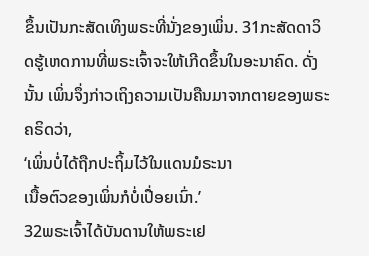ຂຶ້ນເປັນກະສັດເທິງພຣະທີ່ນັ່ງຂອງເພິ່ນ. 31ກະສັດດາວິດຮູ້ເຫດການທີ່ພຣະເຈົ້າຈະໃຫ້ເກີດຂຶ້ນໃນອະນາຄົດ. ດັ່ງນັ້ນ ເພິ່ນຈຶ່ງກ່າວເຖິງຄວາມເປັນຄືນມາຈາກຕາຍຂອງພຣະຄຣິດວ່າ,
‘ເພິ່ນບໍ່ໄດ້ຖືກປະຖິ້ມໄວ້ໃນແດນມໍຣະນາ
ເນື້ອຕົວຂອງເພິ່ນກໍບໍ່ເປື່ອຍເນົ່າ.’
32ພຣະເຈົ້າໄດ້ບັນດານໃຫ້ພຣະເຢ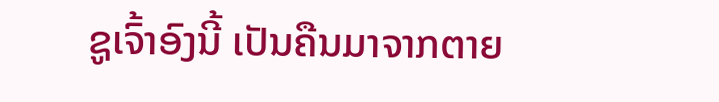ຊູເຈົ້າອົງນີ້ ເປັນຄືນມາຈາກຕາຍ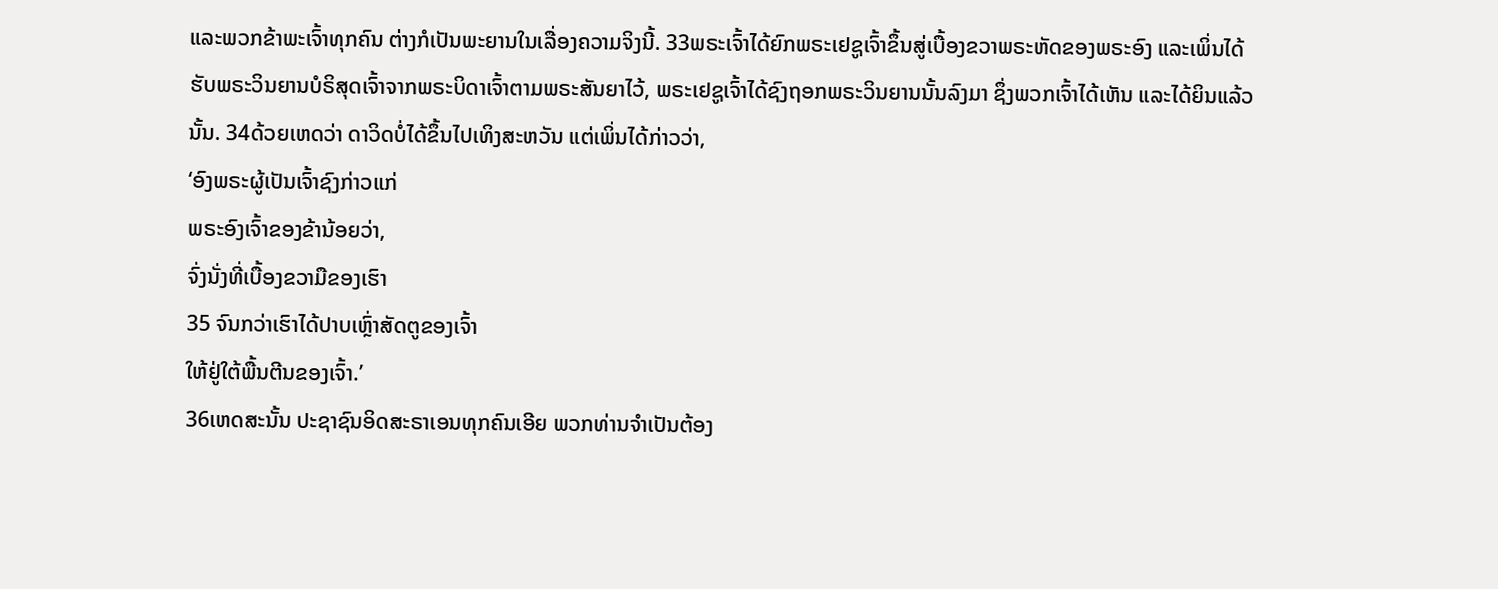ແລະພວກຂ້າພະເຈົ້າທຸກຄົນ ຕ່າງກໍເປັນພະຍານໃນເລື່ອງຄວາມຈິງນີ້. 33ພຣະເຈົ້າໄດ້ຍົກພຣະເຢຊູເຈົ້າຂຶ້ນສູ່ເບື້ອງຂວາພຣະຫັດຂອງພຣະອົງ ແລະເພິ່ນໄດ້ຮັບພຣະວິນຍານບໍຣິສຸດເຈົ້າຈາກພຣະບິດາເຈົ້າຕາມພຣະສັນຍາໄວ້, ພຣະເຢຊູເຈົ້າໄດ້ຊົງຖອກພຣະວິນຍານນັ້ນລົງມາ ຊຶ່ງພວກເຈົ້າໄດ້ເຫັນ ແລະໄດ້ຍິນແລ້ວນັ້ນ. 34ດ້ວຍເຫດວ່າ ດາວິດບໍ່ໄດ້ຂຶ້ນໄປເທິງສະຫວັນ ແຕ່ເພິ່ນໄດ້ກ່າວວ່າ,
‘ອົງພຣະຜູ້ເປັນເຈົ້າຊົງກ່າວແກ່
ພຣະອົງເຈົ້າຂອງຂ້ານ້ອຍວ່າ,
ຈົ່ງນັ່ງທີ່ເບື້ອງຂວາມືຂອງເຮົາ
35 ຈົນກວ່າເຮົາໄດ້ປາບເຫຼົ່າສັດຕູຂອງເຈົ້າ
ໃຫ້ຢູ່ໃຕ້ພື້ນຕີນຂອງເຈົ້າ.’
36ເຫດສະນັ້ນ ປະຊາຊົນອິດສະຣາເອນທຸກຄົນເອີຍ ພວກທ່ານຈຳເປັນຕ້ອງ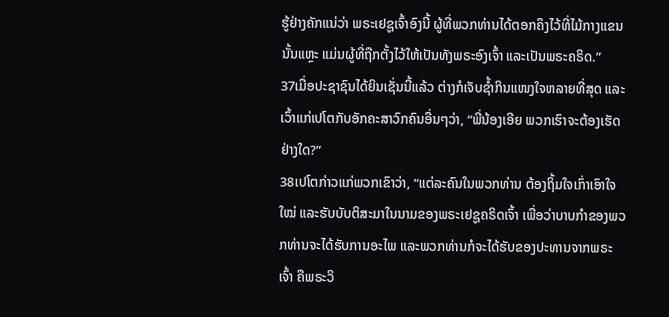ຮູ້ຢ່າງຄັກແນ່ວ່າ ພຣະເຢຊູເຈົ້າອົງນີ້ ຜູ້ທີ່ພວກທ່ານໄດ້ຕອກຄຶງໄວ້ທີ່ໄມ້ກາງແຂນນັ້ນແຫຼະ ແມ່ນຜູ້ທີ່ຖືກຕັ້ງໄວ້ໃຫ້ເປັນທັງພຣະອົງເຈົ້າ ແລະເປັນພຣະຄຣິດ.”
37ເມື່ອປະຊາຊົນໄດ້ຍິນເຊັ່ນນີ້ແລ້ວ ຕ່າງກໍເຈັບຊໍ້າກິນແໜງໃຈຫລາຍທີ່ສຸດ ແລະເວົ້າແກ່ເປໂຕກັບອັກຄະສາວົກຄົນອື່ນໆວ່າ, “ພີ່ນ້ອງເອີຍ ພວກເຮົາຈະຕ້ອງເຮັດຢ່າງໃດ?”
38ເປໂຕກ່າວແກ່ພວກເຂົາວ່າ, “ແຕ່ລະຄົນໃນພວກທ່ານ ຕ້ອງຖິ້ມໃຈເກົ່າເອົາໃຈໃໝ່ ແລະຮັບບັບຕິສະມາໃນນາມຂອງພຣະເຢຊູຄຣິດເຈົ້າ ເພື່ອວ່າບາບກຳຂອງພວກທ່ານຈະໄດ້ຮັບການອະໄພ ແລະພວກທ່ານກໍຈະໄດ້ຮັບຂອງປະທານຈາກພຣະເຈົ້າ ຄືພຣະວິ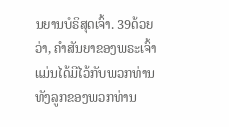ນຍານບໍຣິສຸດເຈົ້າ. 39ດ້ວຍວ່າ, ຄຳສັນຍາຂອງພຣະເຈົ້າ ແມ່ນໄດ້ມີໄວ້ກັບພວກທ່ານທັງລູກຂອງພວກທ່ານ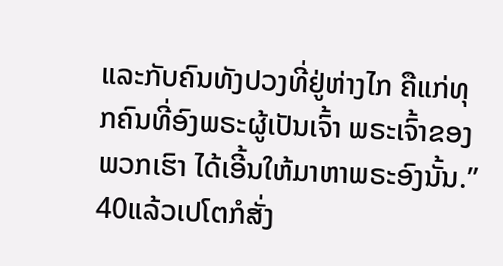ແລະກັບຄົນທັງປວງທີ່ຢູ່ຫ່າງໄກ ຄືແກ່ທຸກຄົນທີ່ອົງພຣະຜູ້ເປັນເຈົ້າ ພຣະເຈົ້າຂອງພວກເຮົາ ໄດ້ເອີ້ນໃຫ້ມາຫາພຣະອົງນັ້ນ.”
40ແລ້ວເປໂຕກໍສັ່ງ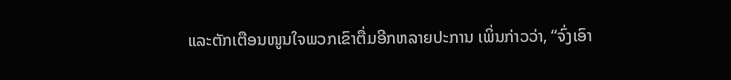ແລະຕັກເຕືອນໜູນໃຈພວກເຂົາຕື່ມອີກຫລາຍປະການ ເພິ່ນກ່າວວ່າ, “ຈົ່ງເອົາ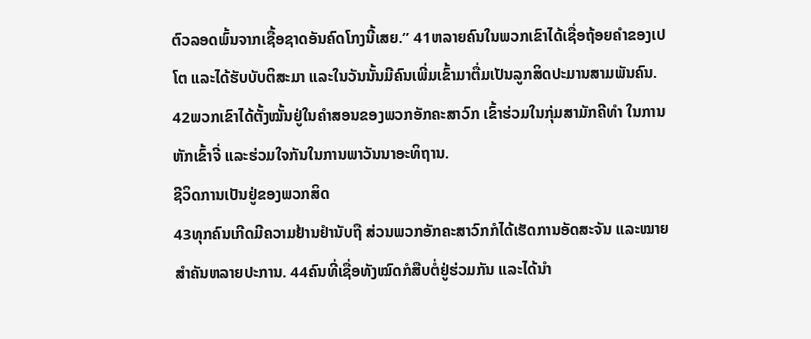ຕົວລອດພົ້ນຈາກເຊື້ອຊາດອັນຄົດໂກງນີ້ເສຍ.” 41ຫລາຍຄົນໃນພວກເຂົາໄດ້ເຊື່ອຖ້ອຍຄຳຂອງເປໂຕ ແລະໄດ້ຮັບບັບຕິສະມາ ແລະໃນວັນນັ້ນມີຄົນເພີ່ມເຂົ້າມາຕື່ມເປັນລູກສິດປະມານສາມພັນຄົນ. 42ພວກເຂົາໄດ້ຕັ້ງໝັ້ນຢູ່ໃນຄຳສອນຂອງພວກອັກຄະສາວົກ ເຂົ້າຮ່ວມໃນກຸ່ມສາມັກຄີທຳ ໃນການຫັກເຂົ້າຈີ່ ແລະຮ່ວມໃຈກັນໃນການພາວັນນາອະທິຖານ.
ຊີວິດການເປັນຢູ່ຂອງພວກສິດ
43ທຸກຄົນເກີດມີຄວາມຢ້ານຢຳນັບຖື ສ່ວນພວກອັກຄະສາວົກກໍໄດ້ເຮັດການອັດສະຈັນ ແລະໝາຍສຳຄັນຫລາຍປະການ. 44ຄົນທີ່ເຊື່ອທັງໝົດກໍສືບຕໍ່ຢູ່ຮ່ວມກັນ ແລະໄດ້ນຳ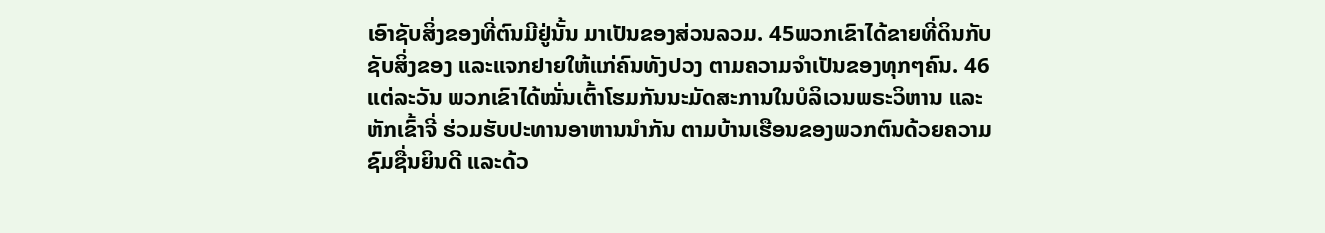ເອົາຊັບສິ່ງຂອງທີ່ຕົນມີຢູ່ນັ້ນ ມາເປັນຂອງສ່ວນລວມ. 45ພວກເຂົາໄດ້ຂາຍທີ່ດິນກັບຊັບສິ່ງຂອງ ແລະແຈກຢາຍໃຫ້ແກ່ຄົນທັງປວງ ຕາມຄວາມຈຳເປັນຂອງທຸກໆຄົນ. 46ແຕ່ລະວັນ ພວກເຂົາໄດ້ໝັ່ນເຕົ້າໂຮມກັນນະມັດສະການໃນບໍລິເວນພຣະວິຫານ ແລະຫັກເຂົ້າຈີ່ ຮ່ວມຮັບປະທານອາຫານນຳກັນ ຕາມບ້ານເຮືອນຂອງພວກຕົນດ້ວຍຄວາມຊົມຊື່ນຍິນດີ ແລະດ້ວ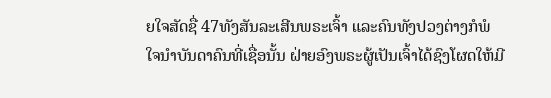ຍໃຈສັດຊື່ 47ທັງສັນລະເສີນພຣະເຈົ້າ ແລະຄົນທັງປວງຕ່າງກໍພໍໃຈນຳບັນດາຄົນທີ່ເຊື່ອນັ້ນ ຝ່າຍອົງພຣະຜູ້ເປັນເຈົ້າໄດ້ຊົງໂຜດໃຫ້ມີ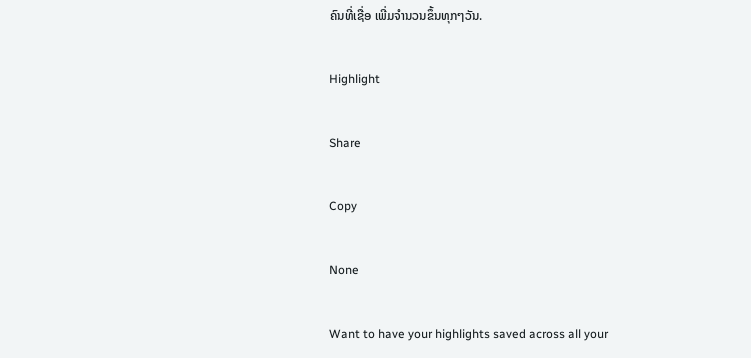ຄົນທີ່ເຊື່ອ ເພີ່ມຈຳນວນຂຶ້ນທຸກໆວັນ.

Highlight

Share

Copy

None

Want to have your highlights saved across all your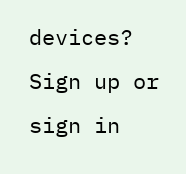devices? Sign up or sign in